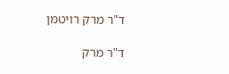ד"ר מרק רויטמן

ד"ר מרק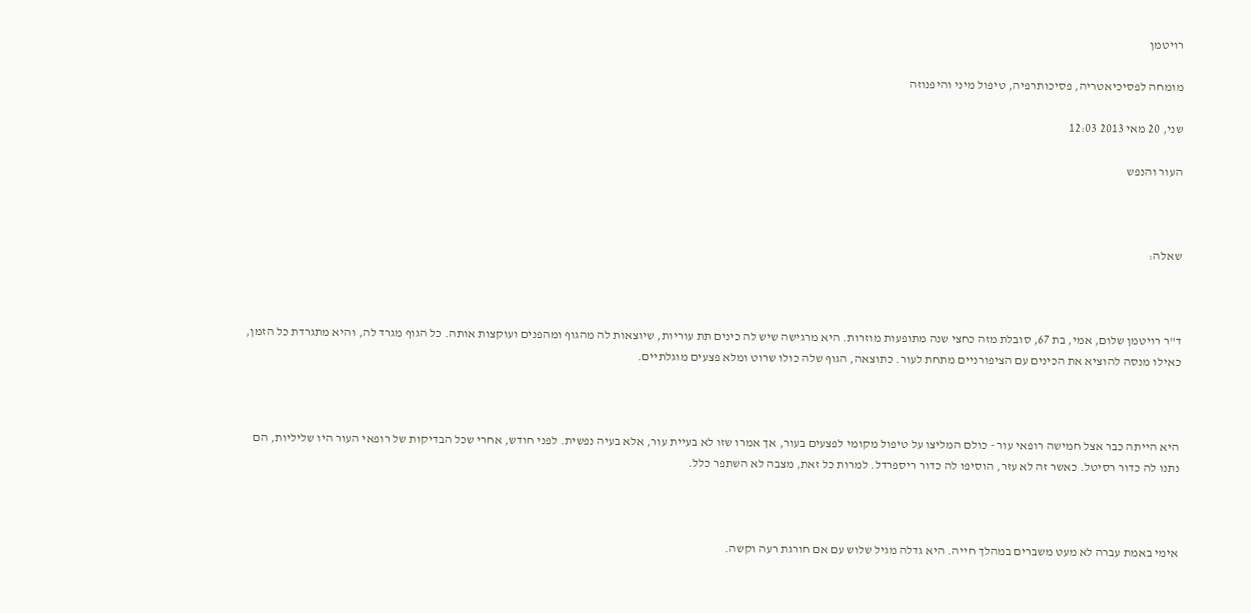רויטמן

מומחה לפסיכיאטריה, פסיכותרפיה, טיפול מיני והיפנוזה

שני, 20 מאי 2013 12:03

העור והנפש



שאלה:



ד"ר רויטמן שלום, אמי, בת 67, סובלת מזה כחצי שנה מתופעות מוזרות. היא מרגישה שיש לה כינים תת עוריות, שיוצאות לה מהגוף ומהפנים ועוקצות אותה. כל הגוף מגרד לה, והיא מתגרדת כל הזמן, כאילו מנסה להוציא את הכינים עם הציפורניים מתחת לעור. כתוצאה, הגוף שלה כולו שרוט ומלא פצעים מוגלתיים.



היא הייתה כבר אצל חמישה רופאי עור - כולם המליצו על טיפול מקומי לפצעים בעור, אך אמרו שזו לא בעיית עור, אלא בעיה נפשית. לפני חודש, אחרי שכל הבדיקות של רופאי העור היו שליליות, הם נתנו לה כדור רסיטל. כאשר זה לא עזר, הוסיפו לה כדור ריספרדל. למרות כל זאת, מצבה לא השתפר כלל.



אימי באמת עברה לא מעט משברים במהלך חייה. היא גדלה מגיל שלוש עם אם חורגת רעה וקשה.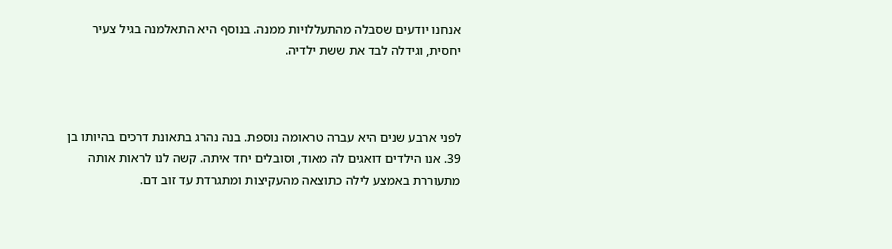אנחנו יודעים שסבלה מהתעללויות ממנה. בנוסף היא התאלמנה בגיל צעיר יחסית, וגידלה לבד את ששת ילדיה.



לפני ארבע שנים היא עברה טראומה נוספת. בנה נהרג בתאונת דרכים בהיותו בן 39. אנו הילדים דואגים לה מאוד, וסובלים יחד איתה. קשה לנו לראות אותה מתעוררת באמצע לילה כתוצאה מהעקיצות ומתגרדת עד זוב דם.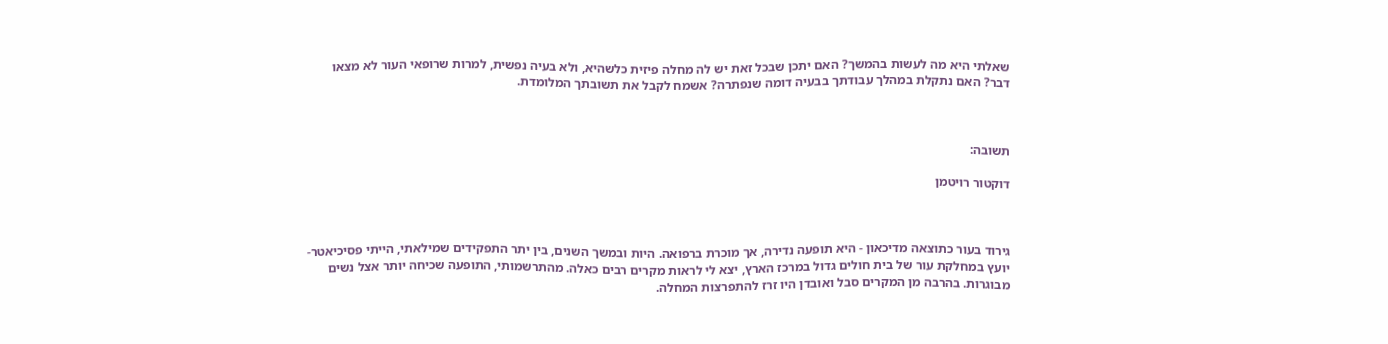שאלתי היא מה לעשות בהמשך? האם יתכן שבכל זאת יש לה מחלה פיזית כלשהיא, ולא בעיה נפשית, למרות שרופאי העור לא מצאו דבר? האם נתקלת במהלך עבודתך בבעיה דומה שנפתרה? אשמח לקבל את תשובתך המלומדת.



תשובה:

דוקטור רויטמן



גירוד בעור כתוצאה מדיכאון - היא תופעה נדירה, אך מוכרת ברפואה. היות ובמשך השנים, בין יתר התפקידים שמילאתי, הייתי פסיכיאטר- יועץ במחלקת עור של בית חולים גדול במרכז הארץ, יצא לי לראות מקרים רבים כאלה. מהתרשמותי, התופעה שכיחה יותר אצל נשים מבוגרות. בהרבה מן המקרים סבל ואובדן היו זרז להתפרצות המחלה.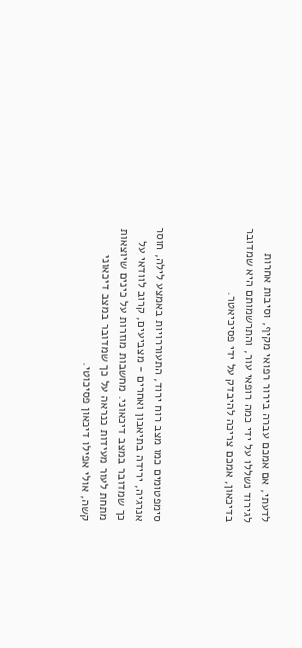לדעתי, אם אמכם עברה בירור רפואי מקיף, וסיבות אחרות לגירוד נשללו על ידי כמה רופאי עור, והתרשמותם היא שמדובר בדיכאון, אמכם צריכה להיבדק על ידי פסיכיאטר.



סימפטומים כמו מצב רוח ירוד, התעוררויות באמצע לילה, חוסר אנרגיה, ירידה בתיאבון ואחרים - מצביעים, קרוב לוודאי על כך שמדובר במצב דיכאוני. מחשבות מוזרות על כינים שיוצאות מתחת לעור מעידות כנראה על כך שמדובר במצב דיכאוני קשה, אולי אפילו דיכאון פסיכוטי.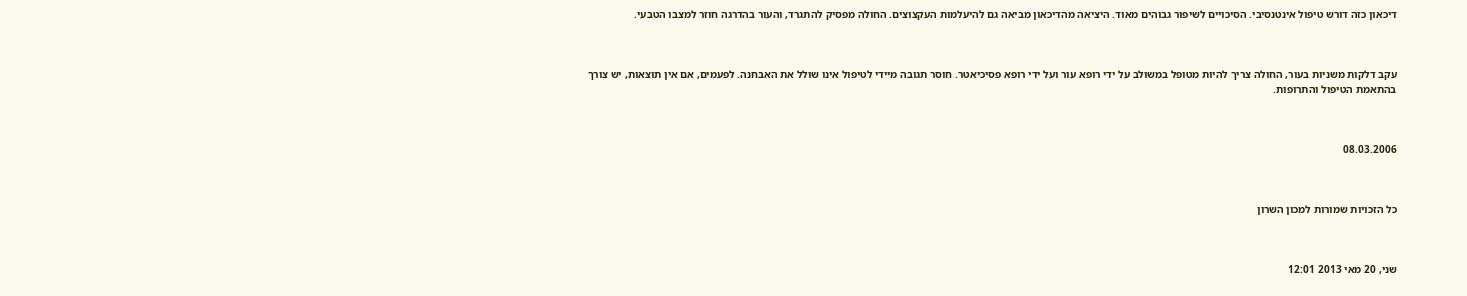דיכאון כזה דורש טיפול אינטנסיבי. הסיכויים לשיפור גבוהים מאוד. היציאה מהדיכאון מביאה גם להיעלמות העקצוצים. החולה מפסיק להתגרד, והעור בהדרגה חוזר למצבו הטבעי.



עקב דלקות משניות בעור, החולה צריך להיות מטופל במשולב על ידי רופא עור ועל ידי רופא פסיכיאטר. חוסר תגובה מיידי לטיפול אינו שולל את האבחנה. לפעמים, אם אין תוצאות, יש צורך בהתאמת הטיפול והתרופות.



08.03.2006



כל הזכויות שמורות למכון השרון



שני, 20 מאי 2013 12:01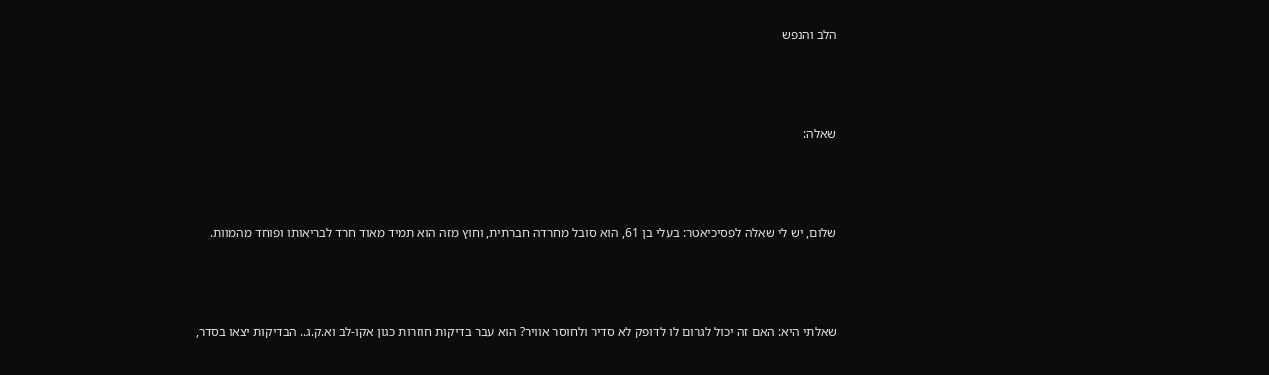הלב והנפש



שאלה:



שלום, יש לי שאלה לפסיכיאטר: בעלי בן 61, הוא סובל מחרדה חברתית, וחוץ מזה הוא תמיד מאוד חרד לבריאותו ופוחד מהמוות.



שאלתי היא: האם זה יכול לגרום לו לדופק לא סדיר ולחוסר אוויר? הוא עבר בדיקות חוזרות כגון אקו-לב וא.ק.ג.. הבדיקות יצאו בסדר,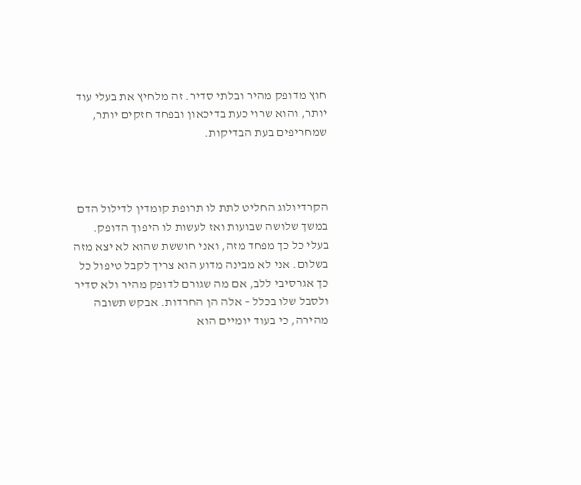חוץ מדופק מהיר ובלתי סדיר. זה מלחיץ את בעלי עוד יותר, והוא שרוי כעת בדיכאון ובפחד חזקים יותר, שמחריפים בעת הבדיקות.



הקרדיולוג החליט לתת לו תרופת קומדין לדילול הדם במשך שלושה שבועות ואז לעשות לו היפוך הדופק. בעלי כל כך מפחד מזה, ואני חוששת שהוא לא יצא מזה בשלום. אני לא מבינה מדוע הוא צריך לקבל טיפול כל כך אגרסיבי ללב, אם מה שגורם לדופק מהיר ולא סדיר ולסבל שלו בכלל – אלה הן החרדות. אבקש תשובה מהירה, כי בעוד יומיים הוא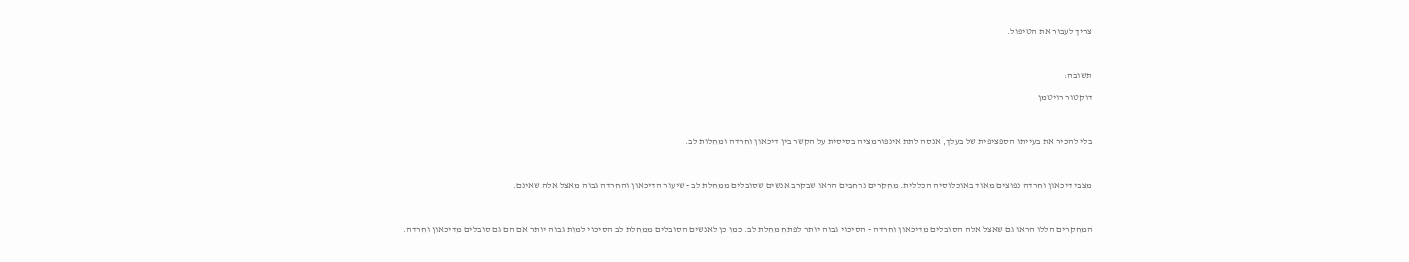צריך לעבור את הטיפול.



תשובה:

דוקטור רויטמן



בלי להכיר את בעייתו הספציפית של בעלך, אנסה לתת אינפורמציה בסיסית על הקשר בין דיכאון וחרדה ומחלות לב.



מצבי דיכאון וחרדה נפוצים מאוד באוכלוסיה הכללית. מחקרים נרחבים הראו שבקרב אנשים שסובלים ממחלת לב - שיעור הדיכאון והחרדה גבוה מאצל אלה שאינם.



המחקרים הללו הראו גם שאצל אלה הסובלים מדיכאון וחרדה - הסיכוי גבוה יותר לפתח מחלת לב. כמו כן לאנשים הסובלים ממחלת לב הסיכוי למות גבוה יותר אם הם גם סובלים מדיכאון וחרדה.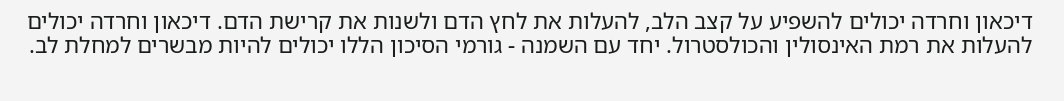דיכאון וחרדה יכולים להשפיע על קצב הלב, להעלות את לחץ הדם ולשנות את קרישת הדם. דיכאון וחרדה יכולים להעלות את רמת האינסולין והכולסטרול. יחד עם השמנה - גורמי הסיכון הללו יכולים להיות מבשרים למחלת לב.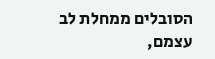הסובלים ממחלת לב עצמם,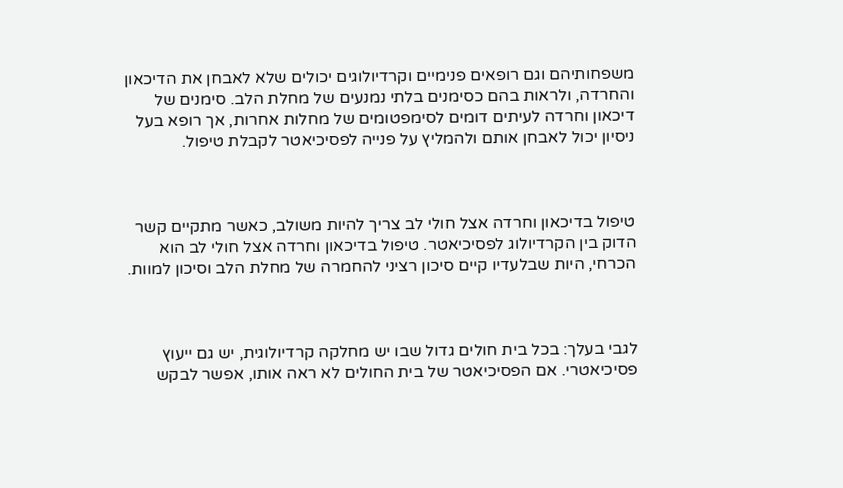משפחותיהם וגם רופאים פנימיים וקרדיולוגים יכולים שלא לאבחן את הדיכאון והחרדה, ולראות בהם כסימנים בלתי נמנעים של מחלת הלב. סימנים של דיכאון וחרדה לעיתים דומים לסימפטומים של מחלות אחרות, אך רופא בעל ניסיון יכול לאבחן אותם ולהמליץ על פנייה לפסיכיאטר לקבלת טיפול.



טיפול בדיכאון וחרדה אצל חולי לב צריך להיות משולב, כאשר מתקיים קשר הדוק בין הקרדיולוג לפסיכיאטר. טיפול בדיכאון וחרדה אצל חולי לב הוא הכרחי, היות שבלעדיו קיים סיכון רציני להחמרה של מחלת הלב וסיכון למוות.



לגבי בעלך: בכל בית חולים גדול שבו יש מחלקה קרדיולוגית, יש גם ייעוץ פסיכיאטרי. אם הפסיכיאטר של בית החולים לא ראה אותו, אפשר לבקש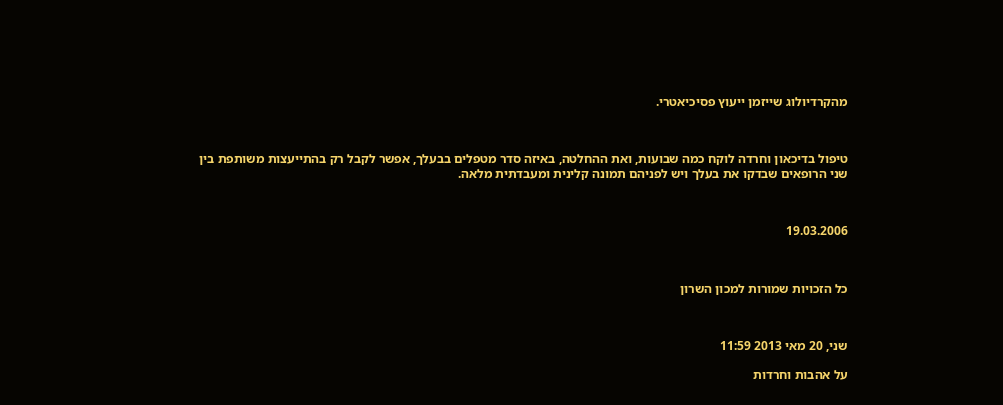מהקרדיולוג שייזמן ייעוץ פסיכיאטרי.



טיפול בדיכאון וחרדה לוקח כמה שבועות, ואת ההחלטה, באיזה סדר מטפלים בבעלך, אפשר לקבל רק בהתייעצות משותפת בין שני הרופאים שבדקו את בעלך ויש לפניהם תמונה קלינית ומעבדתית מלאה.



19.03.2006



כל הזכויות שמורות למכון השרון



שני, 20 מאי 2013 11:59

על אהבות וחרדות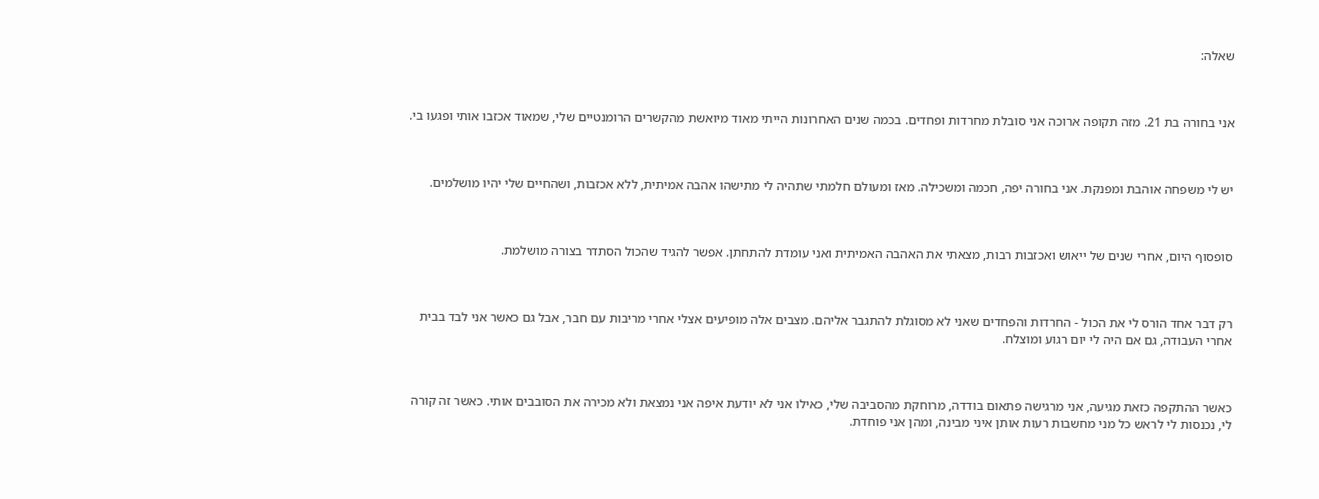שאלה:



אני בחורה בת 21. מזה תקופה ארוכה אני סובלת מחרדות ופחדים. בכמה שנים האחרונות הייתי מאוד מיואשת מהקשרים הרומנטיים שלי, שמאוד אכזבו אותי ופגעו בי.



יש לי משפחה אוהבת ומפנקת. אני בחורה יפה, חכמה ומשכילה. מאז ומעולם חלמתי שתהיה לי מתישהו אהבה אמיתית, ללא אכזבות, ושהחיים שלי יהיו מושלמים.



סופסוף היום, אחרי שנים של ייאוש ואכזבות רבות, מצאתי את האהבה האמיתית ואני עומדת להתחתן. אפשר להגיד שהכול הסתדר בצורה מושלמת.



רק דבר אחד הורס לי את הכול - החרדות והפחדים שאני לא מסוגלת להתגבר אליהם. מצבים אלה מופיעים אצלי אחרי מריבות עם חבר, אבל גם כאשר אני לבד בבית אחרי העבודה, גם אם היה לי יום רגוע ומוצלח.



כאשר ההתקפה כזאת מגיעה, אני מרגישה פתאום בודדה, מרוחקת מהסביבה שלי, כאילו אני לא יודעת איפה אני נמצאת ולא מכירה את הסובבים אותי. כאשר זה קורה לי, נכנסות לי לראש כל מני מחשבות רעות אותן איני מבינה, ומהן אני פוחדת.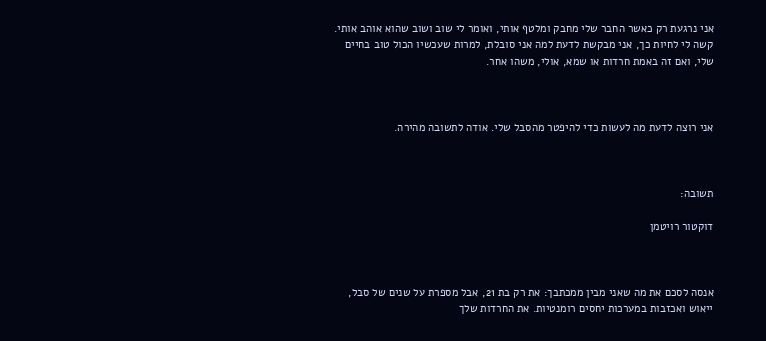אני נרגעת רק כאשר החבר שלי מחבק ומלטף אותי, ואומר לי שוב ושוב שהוא אוהב אותי. קשה לי לחיות כך, אני מבקשת לדעת למה אני סובלת, למרות שעכשיו הכול טוב בחיים שלי, ואם זה באמת חרדות או שמא, אולי, משהו אחר.



אני רוצה לדעת מה לעשות כדי להיפטר מהסבל שלי. אודה לתשובה מהירה.



תשובה:

דוקטור רויטמן



אנסה לסכם את מה שאני מבין ממכתבך: את רק בת 21, אבל מספרת על שנים של סבל, ייאוש ואכזבות במערכות יחסים רומנטיות. את החרדות שלך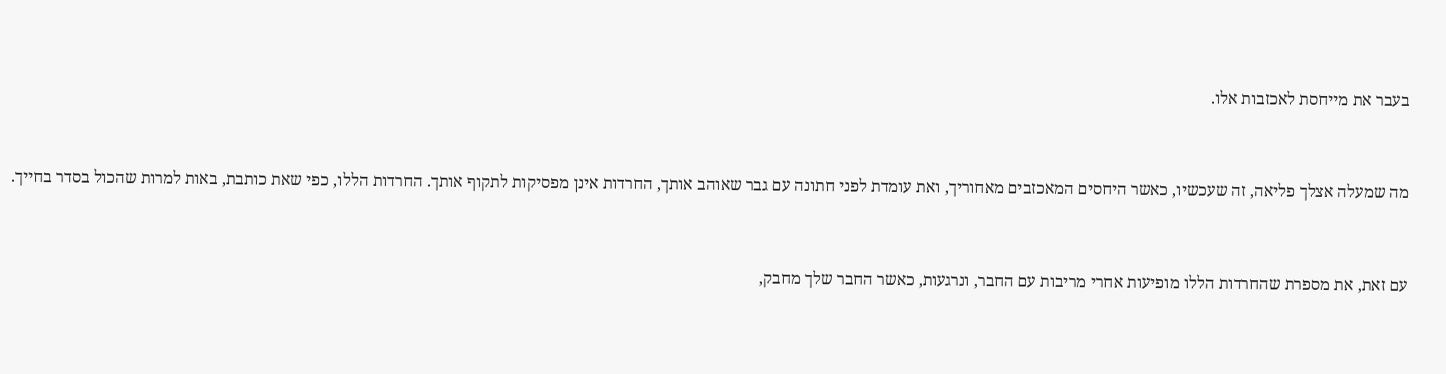בעבר את מייחסת לאכזבות אלו.



מה שמעלה אצלך פליאה, זה שעכשיו, כאשר היחסים המאכזבים מאחוריך, ואת עומדת לפני חתונה עם גבר שאוהב אותך, החרדות אינן מפסיקות לתקוף אותך. החרדות הללו, כפי שאת כותבת, באות למרות שהכול בסדר בחייך.



עם זאת, את מספרת שהחרדות הללו מופיעות אחרי מריבות עם החבר, ונרגעות, כאשר החבר שלך מחבק,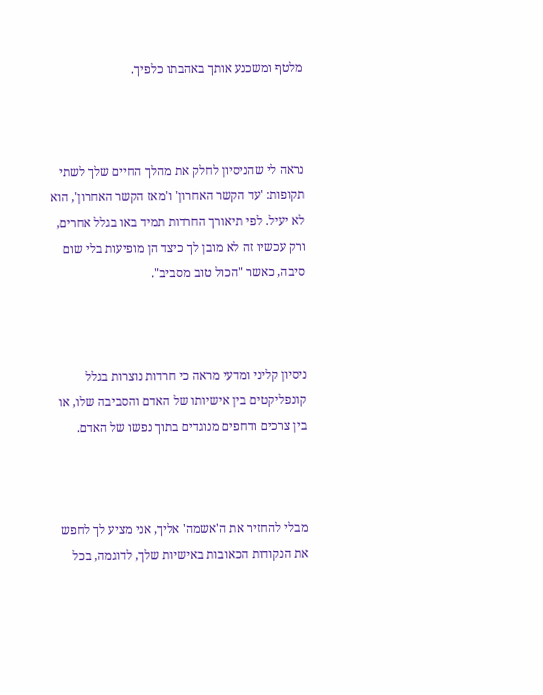מלטף ומשכנע אותך באהבתו כלפיך.



נראה לי שהניסיון לחלק את מהלך החיים שלך לשתי תקופות: 'עד הקשר האחרון' ו'מאז הקשר האחרון', הוא לא יעיל. לפי תיאורך החרדות תמיד באו בגלל אחרים, ורק עכשיו זה לא מובן לך כיצד הן מופיעות בלי שום סיבה, כאשר "הכול טוב מסביב".



ניסיון קליני ומדעי מראה כי חרדות נוצרות בגלל קונפליקטים בין אישיותו של האדם והסביבה שלו, או בין צרכים ודחפים מנוגדים בתוך נפשו של האדם.



מבלי להחזיר את ה'אשמה' אליך, אני מציע לך לחפש את הנקודות הכאובות באישיות שלך, לדוגמה, בכל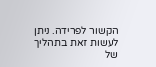הקשור לפרידה. ניתן לעשות זאת בתהליך של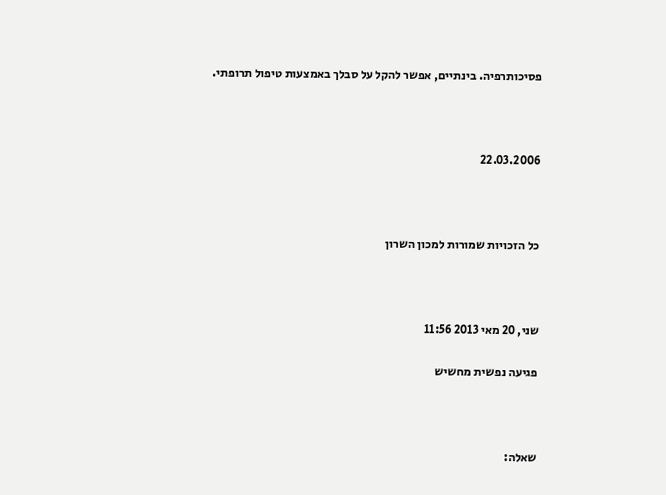פסיכותרפיה. בינתיים, אפשר להקל על סבלך באמצעות טיפול תרופתי.



22.03.2006



כל הזכויות שמורות למכון השרון



שני, 20 מאי 2013 11:56

פגיעה נפשית מחשיש



שאלה: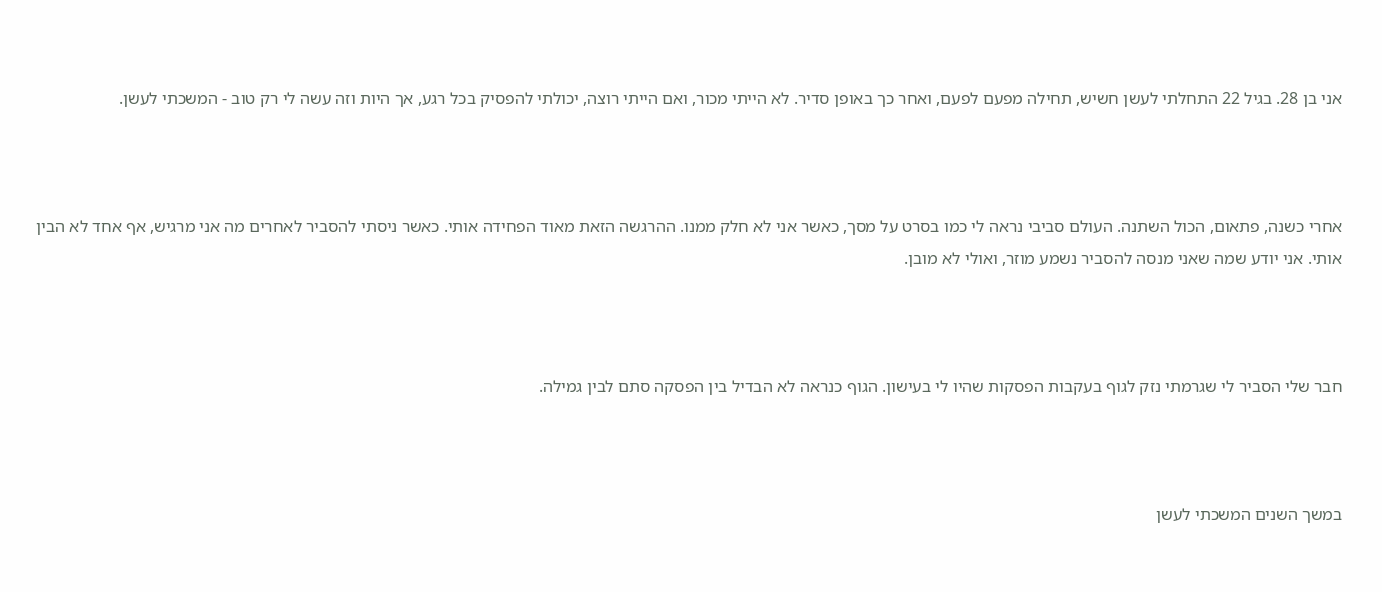אני בן 28. בגיל 22 התחלתי לעשן חשיש, תחילה מפעם לפעם, ואחר כך באופן סדיר. לא הייתי מכור, ואם הייתי רוצה, יכולתי להפסיק בכל רגע, אך היות וזה עשה לי רק טוב - המשכתי לעשן.



אחרי כשנה, פתאום, הכול השתנה. העולם סביבי נראה לי כמו בסרט על מסך, כאשר אני לא חלק ממנו. ההרגשה הזאת מאוד הפחידה אותי. כאשר ניסתי להסביר לאחרים מה אני מרגיש, אף אחד לא הבין אותי. אני יודע שמה שאני מנסה להסביר נשמע מוזר, ואולי לא מובן.



חבר שלי הסביר לי שגרמתי נזק לגוף בעקבות הפסקות שהיו לי בעישון. הגוף כנראה לא הבדיל בין הפסקה סתם לבין גמילה.



במשך השנים המשכתי לעשן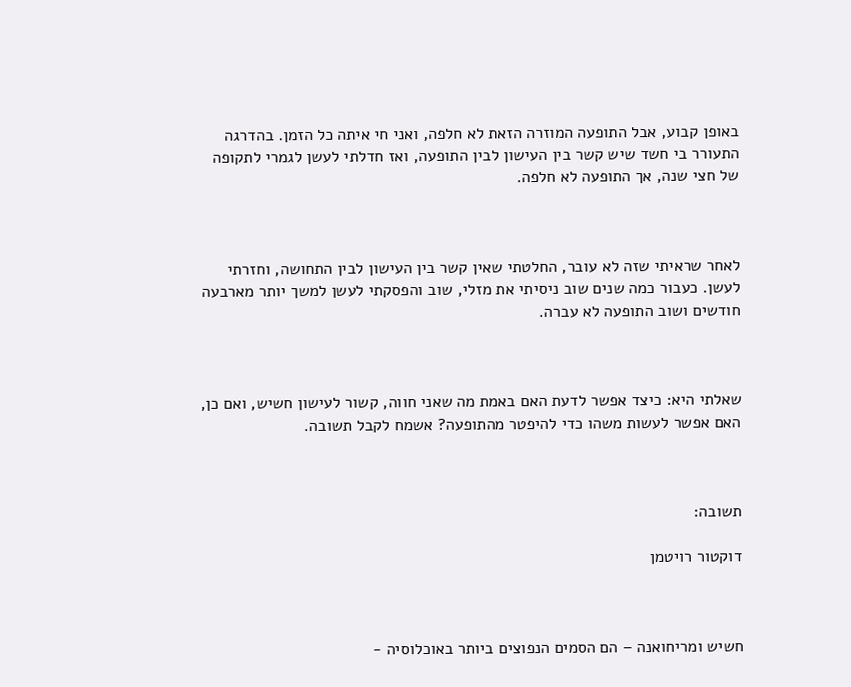באופן קבוע, אבל התופעה המוזרה הזאת לא חלפה, ואני חי איתה כל הזמן. בהדרגה התעורר בי חשד שיש קשר בין העישון לבין התופעה, ואז חדלתי לעשן לגמרי לתקופה של חצי שנה, אך התופעה לא חלפה.



לאחר שראיתי שזה לא עובר, החלטתי שאין קשר בין העישון לבין התחושה, וחזרתי לעשן. כעבור כמה שנים שוב ניסיתי את מזלי, שוב והפסקתי לעשן למשך יותר מארבעה חודשים ושוב התופעה לא עברה.



שאלתי היא: כיצד אפשר לדעת האם באמת מה שאני חווה, קשור לעישון חשיש, ואם כן, האם אפשר לעשות משהו כדי להיפטר מהתופעה? אשמח לקבל תשובה.



תשובה:

דוקטור רויטמן



חשיש ומריחואנה – הם הסמים הנפוצים ביותר באוכלוסיה -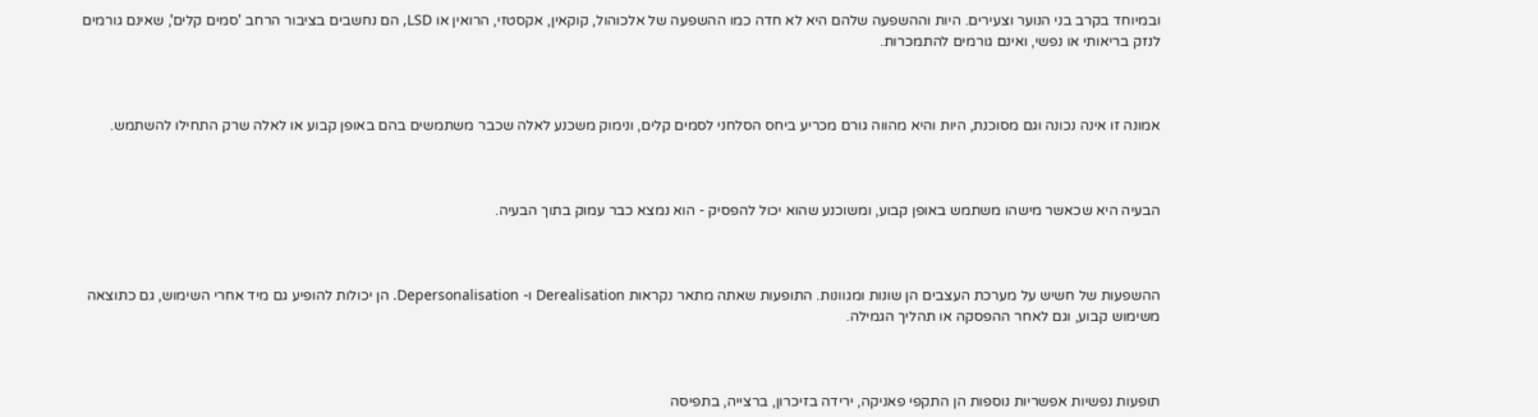ובמיוחד בקרב בני הנוער וצעירים. היות וההשפעה שלהם היא לא חדה כמו ההשפעה של אלכוהול, קוקאין, אקסטזי, הרואין או LSD, הם נחשבים בציבור הרחב 'סמים קלים', שאינם גורמים לנזק בריאותי או נפשי, ואינם גורמים להתמכרות.



אמונה זו אינה נכונה וגם מסוכנת, היות והיא מהווה גורם מכריע ביחס הסלחני לסמים קלים, ונימוק משכנע לאלה שכבר משתמשים בהם באופן קבוע או לאלה שרק התחילו להשתמש.



הבעיה היא שכאשר מישהו משתמש באופן קבוע, ומשוכנע שהוא יכול להפסיק - הוא נמצא כבר עמוק בתוך הבעיה.



ההשפעות של חשיש על מערכת העצבים הן שונות ומגוונות. התופעות שאתה מתאר נקראות Derealisation ו- Depersonalisation. הן יכולות להופיע גם מיד אחרי השימוש, גם כתוצאה משימוש קבוע, וגם לאחר ההפסקה או תהליך הגמילה.



תופעות נפשיות אפשריות נוספות הן התקפי פאניקה, ירידה בזיכרון, ברצייה, בתפיסה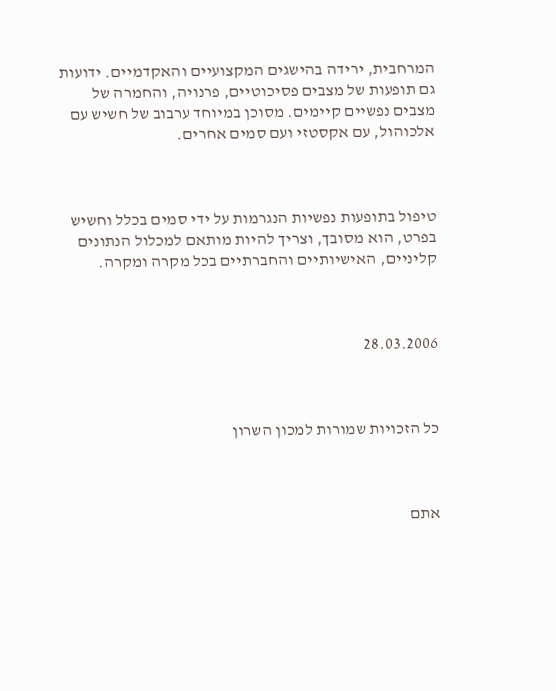המרחבית, ירידה בהישגים המקצועיים והאקדמיים. ידועות גם תופעות של מצבים פסיכוטיים, פרנויה, והחמרה של מצבים נפשיים קיימים. מסוכן במיוחד ערבוב של חשיש עם אלכוהול, עם אקסטזי ועם סמים אחרים.



טיפול בתופעות נפשיות הנגרמות על ידי סמים בכלל וחשיש בפרט, הוא מסובך, וצריך להיות מותאם למכלול הנתונים קליניים, האישיותיים והחברתיים בכל מקרה ומקרה.



28.03.2006



כל הזכויות שמורות למכון השרון



אתם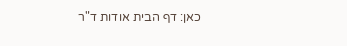כאן: דף הבית אודות ד"ר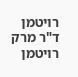רויטמן ד"ר מרק רויטמן